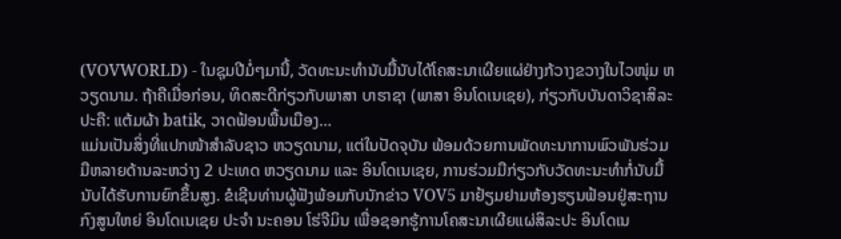(VOVWORLD) - ໃນຊຸມປີມໍ່ໆມານີ້, ວັດທະນະທຳນັບມື້ນັບໄດ້ໂຄສະນາເຜີຍແຜ່ຢ່າງກ້ວາງຂວາງໃນໄວໜຸ່ມ ຫວຽດນາມ. ຖ້າຄືເມື່ອກ່ອນ, ທິດສະດີກ່ຽວກັບພາສາ ບາຮາຊາ (ພາສາ ອິນໂດເນເຊຍ), ກ່ຽວກັບບັນດາວິຊາສິລະປະຄື: ແຕ້ມຜ້າ batik, ວາດຟ້ອນພື້ນເມືອງ…
ແມ່ນເປັນສິ່ງທີ່ແປກໜ້າສຳລັບຊາວ ຫວຽດນາມ, ແຕ່ໃນປັດຈຸບັນ ພ້ອມດ້ວຍການພັດທະນາການພົວພັນຮ່ວມມືຫລາຍດ້ານລະຫວ່າງ 2 ປະເທດ ຫວຽດນາມ ແລະ ອິນໂດເນເຊຍ, ການຮ່ວມມືກ່ຽວກັບວັດທະນະທຳກໍ່ນັບມື້ນັບໄດ້ຮັບການຍົກຂຶ້ນສູງ. ຂໍເຊີນທ່ານຜູ້ຟັງພ້ອມກັບນັກຂ່າວ VOV5 ມາຢ້ຽມຢາມຫ້ອງຮຽນຟ້ອນຢູ່ສະຖານກົງສູນໃຫຍ່ ອິນໂດເນເຊຍ ປະຈຳ ນະຄອນ ໂຮ່ຈີມິນ ເພື່ອຊອກຮູ້ການໂຄສະນາເຜີຍແຜ່ສິລະປະ ອິນໂດເນ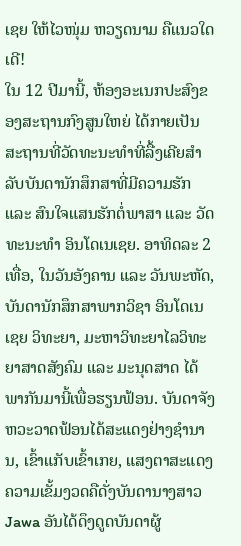ເຊຍ ໃຫ້ໄວໜຸ່ມ ຫວຽດນາມ ຄືແນວໃດເດີ!
ໃນ 12 ປີມານີ້, ຫ້ອງອະເນກປະສົງຂອງສະຖານກົງສູນໃຫຍ່ ໄດ້ກາຍເປັນສະຖານທີ່ວັດທະນະທຳທີ່ລື້ງເຄີຍສຳລັບບັນດານັກສຶກສາທີ່ມີຄວາມຮັກ ແລະ ສົນໃຈແສນຮັກຕໍ່ພາສາ ແລະ ວັດທະນະທຳ ອິນໂດເນເຊຍ. ອາທິດລະ 2 ເທື່ອ, ໃນວັນອັງຄານ ແລະ ວັນພະຫັດ, ບັນດານັກສຶກສາພາກວິຊາ ອິນໂດເນເຊຍ ວິທະຍາ, ມະຫາວິທະຍາໄລວິທະຍາສາດສັງຄົມ ແລະ ມະນຸດສາດ ໄດ້ພາກັນມານີ້ເພື່ອຮຽນຟ້ອນ. ບັນດາຈັງຫວະວາດຟ້ອນໄດ້ສະແດງຢ່າງຊຳນານ, ເຂົ້າແກັບເຂົ້າເກຍ, ແສງຕາສະແດງຄວາມເຂັ້ມງວດຄືດັ່ງບັນດານາງສາວ Jawa ອັນໄດ້ດຶງດູດບັນດາຜູ້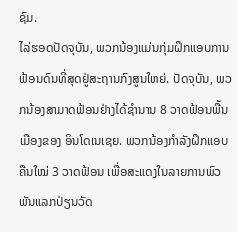ຊົມ.
ໄລ່ຮອດປັດຈຸບັນ, ພວກນ້ອງແມ່ນກຸ່ມຝຶກແອບການຟ້ອນດົນທີ່ສຸດຢູ່ສະຖານກົງສູນໃຫຍ່. ປັດຈຸບັນ, ພວກນ້ອງສາມາດຟ້ອນຢ່າງໄດ້ຊຳນານ 8 ວາດຟ້ອນພື້ນເມືອງຂອງ ອິນໂດເນເຊຍ. ພວກນ້ອງກຳລັງຝຶກແອບຄືນໃໝ່ 3 ວາດຟ້ອນ ເພື່ອສະແດງໃນລາຍການພົວພັນແລກປ່ຽນວັດ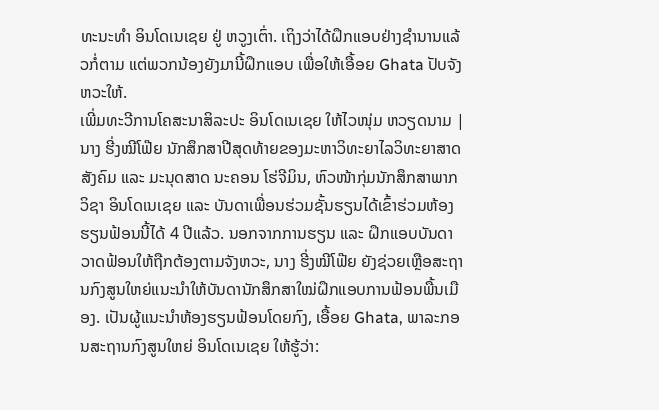ທະນະທຳ ອິນໂດເນເຊຍ ຢູ່ ຫວູງເຕົ່າ. ເຖິງວ່າໄດ້ຝຶກແອບຢ່າງຊຳນານແລ້ວກໍ່ຕາມ ແຕ່ພວກນ້ອງຍັງມານີ້ຝຶກແອບ ເພື່ອໃຫ້ເອື້ອຍ Ghata ປັບຈັງຫວະໃຫ້.
ເພີ່ມທະວີການໂຄສະນາສິລະປະ ອິນໂດເນເຊຍ ໃຫ້ໄວໜຸ່ມ ຫວຽດນາມ |
ນາງ ຮີ່ງໝີໂຟ໊ຍ ນັກສຶກສາປີສຸດທ້າຍຂອງມະຫາວິທະຍາໄລວິທະຍາສາດສັງຄົມ ແລະ ມະນຸດສາດ ນະຄອນ ໂຮ່ຈີມິນ, ຫົວໜ້າກຸ່ມນັກສຶກສາພາກວິຊາ ອິນໂດເນເຊຍ ແລະ ບັນດາເພື່ອນຮ່ວມຊັ້ນຮຽນໄດ້ເຂົ້າຮ່ວມຫ້ອງຮຽນຟ້ອນນີ້ໄດ້ 4 ປີແລ້ວ. ນອກຈາກການຮຽນ ແລະ ຝຶກແອບບັນດາວາດຟ້ອນໃຫ້ຖືກຕ້ອງຕາມຈັງຫວະ, ນາງ ຮີ່ງໝີໂຟ໊ຍ ຍັງຊ່ວຍເຫຼືອສະຖານກົງສູນໃຫຍ່ແນະນຳໃຫ້ບັນດານັກສຶກສາໃໝ່ຝຶກແອບການຟ້ອນພື້ນເມືອງ. ເປັນຜູ້ແນະນຳຫ້ອງຮຽນຟ້ອນໂດຍກົງ, ເອື້ອຍ Ghata, ພາລະກອນສະຖານກົງສູນໃຫຍ່ ອິນໂດເນເຊຍ ໃຫ້ຮູ້ວ່າ: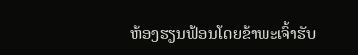ຫ້ອງຮຽນຟ້ອນໂດຍຂ້າພະເຈົ້າຮັບ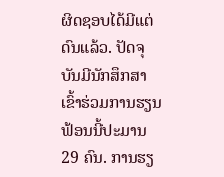ຜິດຊອບໄດ້ມີແຕ່ດົນແລ້ວ. ປັດຈຸບັນມີນັກສຶກສາເຂົ້າຮ່ວມການຮຽນຟ້ອນນີ້ປະມານ 29 ຄົນ. ການຮຽ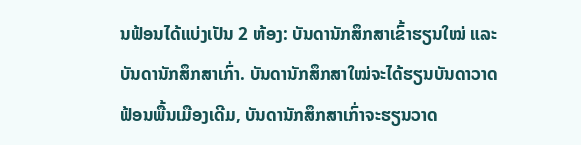ນຟ້ອນໄດ້ແບ່ງເປັນ 2 ຫ້ອງ: ບັນດານັກສຶກສາເຂົ້າຮຽນໃໝ່ ແລະ ບັນດານັກສຶກສາເກົ່າ. ບັນດານັກສຶກສາໃໝ່ຈະໄດ້ຮຽນບັນດາວາດຟ້ອນພື້ນເມືອງເດີມ, ບັນດານັກສຶກສາເກົ່າຈະຮຽນວາດ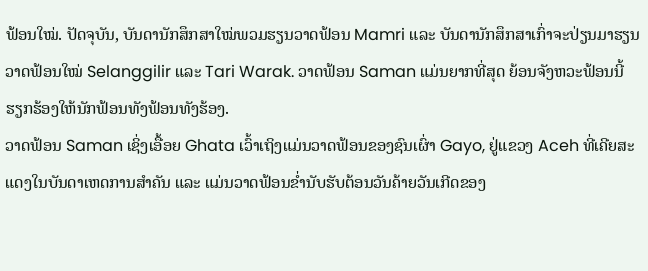ຟ້ອນໃໝ່. ປັດຈຸບັນ, ບັນດານັກສຶກສາໃໝ່ພວມຮຽນວາດຟ້ອນ Mamri ແລະ ບັນດານັກສຶກສາເກົ່າຈະປ່ຽນມາຮຽນວາດຟ້ອນໃໝ່ Selanggilir ແລະ Tari Warak. ວາດຟ້ອນ Saman ແມ່ນຍາກທີ່ສຸດ ຍ້ອນຈັງຫວະຟ້ອນນີ້ຮຽກຮ້ອງໃຫ້ນັກຟ້ອນທັງຟ້ອນທັງຮ້ອງ.
ວາດຟ້ອນ Saman ເຊິ່ງເອື້ອຍ Ghata ເວົ້າເຖິງແມ່ນວາດຟ້ອນຂອງຊົນເຜົ່າ Gayo, ຢູ່ແຂວງ Aceh ທີ່ເຄີຍສະແດງໃນບັນດາເຫດການສຳຄັນ ແລະ ແມ່ນວາດຟ້ອນຂ່ຳນັບຮັບຕ້ອນວັນຄ້າຍວັນເກີດຂອງ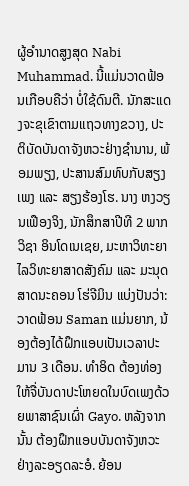ຜູ້ອຳນາດສູງສຸດ Nabi Muhammad. ນີ້ແມ່ນວາດຟ້ອນເກືອບຄືວ່າ ບໍ່ໃຊ້ດົນຕີ. ນັກສະແດງຈະຂຸເຂົາຕາມແຖວທາງຂວາງ, ປະຕິບັດບັນດາຈັງຫວະຢ່າງຊຳນານ, ພ້ອມພຽງ, ປະສານສົມທົບກັບສຽງເພງ ແລະ ສຽງຮ້ອງໂຮ. ນາງ ຫງວຽນເຟືອງຈິງ, ນັກສຶກສາປີທີ 2 ພາກວິຊາ ອິນໂດເນເຊຍ, ມະຫາວິທະຍາໄລວິທະຍາສາດສັງຄົມ ແລະ ມະນຸດສາດນະຄອນ ໂຮ່ຈີມິນ ແບ່ງປັນວ່າ:
ວາດຟ້ອນ Saman ແມ່ນຍາກ, ນ້ອງຕ້ອງໄດ້ຝຶກແອບເປັນເວລາປະມານ 3 ເດືອນ. ທຳອິດ ຕ້ອງທ່ອງໃຫ້ຈື່ບັນດາປະໂຫຍດໃນບົດເພງດ້ວຍພາສາຊົນເຜົ່າ Gayo. ຫລັງຈາກນັ້ນ ຕ້ອງຝຶກແອບບັນດາຈັງຫວະຢ່າງລະອຽດລະອໍ. ຍ້ອນ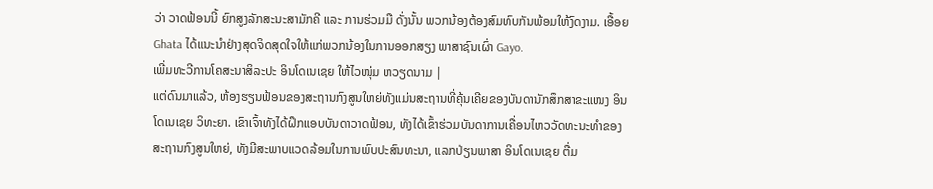ວ່າ ວາດຟ້ອນນີ້ ຍົກສູງລັກສະນະສາມັກຄີ ແລະ ການຮ່ວມມື ດັ່ງນັ້ນ ພວກນ້ອງຕ້ອງສົມທົບກັນພ້ອມໃຫ້ງົດງາມ. ເອື້ອຍ Ghata ໄດ້ແນະນຳຢ່າງສຸດຈິດສຸດໃຈໃຫ້ແກ່ພວກນ້ອງໃນການອອກສຽງ ພາສາຊົນເຜົ່າ Gayo.
ເພີ່ມທະວີການໂຄສະນາສິລະປະ ອິນໂດເນເຊຍ ໃຫ້ໄວໜຸ່ມ ຫວຽດນາມ |
ແຕ່ດົນມາແລ້ວ, ຫ້ອງຮຽນຟ້ອນຂອງສະຖານກົງສູນໃຫຍ່ທັງແມ່ນສະຖານທີ່ຄຸ້ນເຄີຍຂອງບັນດານັກສຶກສາຂະແໜງ ອິນໂດເນເຊຍ ວິທະຍາ. ເຂົາເຈົ້າທັງໄດ້ຝຶກແອບບັນດາວາດຟ້ອນ, ທັງໄດ້ເຂົ້າຮ່ວມບັນດາການເຄື່ອນໄຫວວັດທະນະທຳຂອງສະຖານກົງສູນໃຫຍ່, ທັງມີສະພາບແວດລ້ອມໃນການພົບປະສົນທະນາ, ແລກປ່ຽນພາສາ ອິນໂດເນເຊຍ ຕື່ມ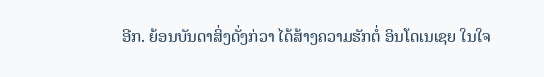ອີກ. ຍ້ອນບັນດາສິ່ງດັ່ງກ່ວາ ໄດ້ສ້າງຄວາມຮັກຕໍ່ ອິນໂດເນເຊຍ ໃນໃຈ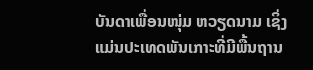ບັນດາເພື່ອນໜຸ່ມ ຫວຽດນາມ ເຊິ່ງແມ່ນປະເທດພັນເກາະທີ່ມີພື້ນຖານ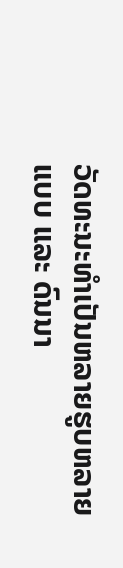ວັດທະນະທຳເປັນຫລາຍຮູບຫລາຍແບບ ແລະ ດົນນາ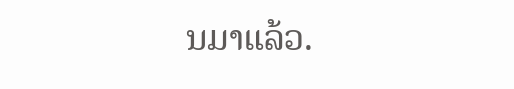ນມາແລ້ວ.